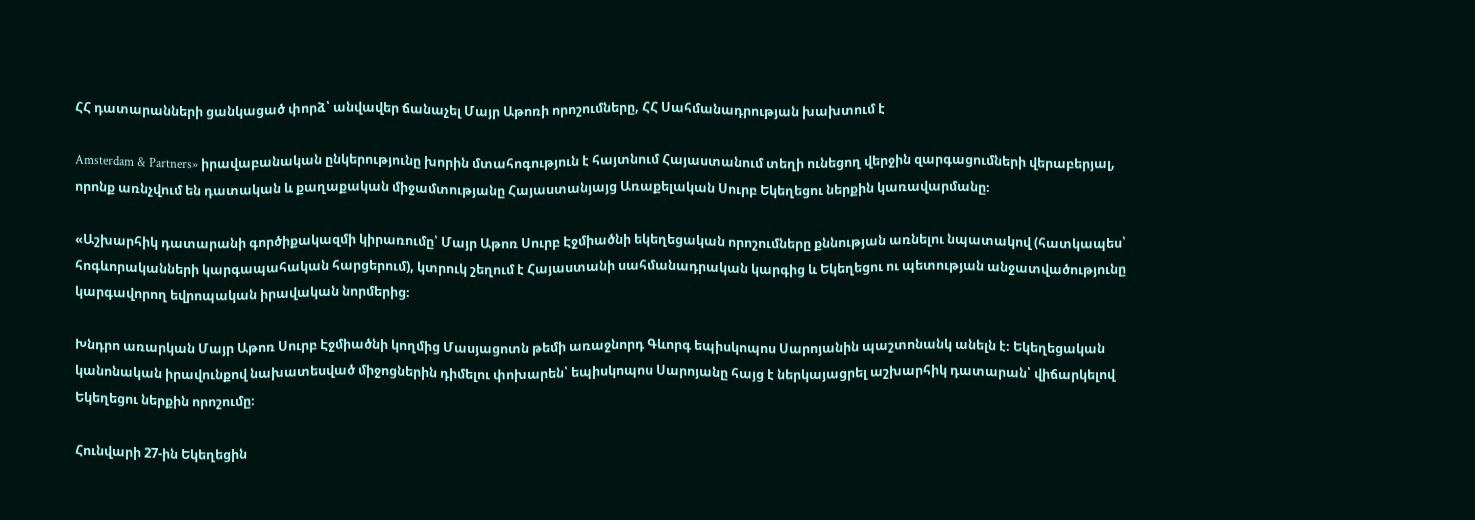ՀՀ դատարանների ցանկացած փորձ՝ անվավեր ճանաչել Մայր Աթոռի որոշումները, ՀՀ Սահմանադրության խախտում է

Amsterdam & Partners» իրավաբանական ընկերությունը խորին մտահոգություն է հայտնում Հայաստանում տեղի ունեցող վերջին զարգացումների վերաբերյալ, որոնք առնչվում են դատական և քաղաքական միջամտությանը Հայաստանյայց Առաքելական Սուրբ Եկեղեցու ներքին կառավարմանը։

«Աշխարհիկ դատարանի գործիքակազմի կիրառումը՝ Մայր Աթոռ Սուրբ Էջմիածնի եկեղեցական որոշումները քննության առնելու նպատակով (հատկապես՝ հոգևորականների կարգապահական հարցերում), կտրուկ շեղում է Հայաստանի սահմանադրական կարգից և Եկեղեցու ու պետության անջատվածությունը կարգավորող եվրոպական իրավական նորմերից։

Խնդրո առարկան Մայր Աթոռ Սուրբ Էջմիածնի կողմից Մասյացոտն թեմի առաջնորդ Գևորգ եպիսկոպոս Սարոյանին պաշտոնանկ անելն է։ Եկեղեցական կանոնական իրավունքով նախատեսված միջոցներին դիմելու փոխարեն՝ եպիսկոպոս Սարոյանը հայց է ներկայացրել աշխարհիկ դատարան՝ վիճարկելով Եկեղեցու ներքին որոշումը։

Հունվարի 27-ին Եկեղեցին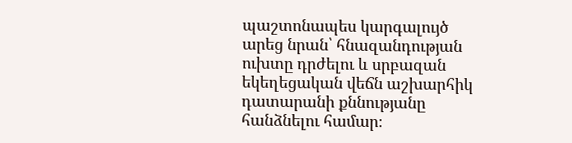պաշտոնապես կարգալույծ արեց նրան՝ հնազանդության ուխտը դրժելու և սրբազան եկեղեցական վեճն աշխարհիկ դատարանի քննությանը հանձնելու համար։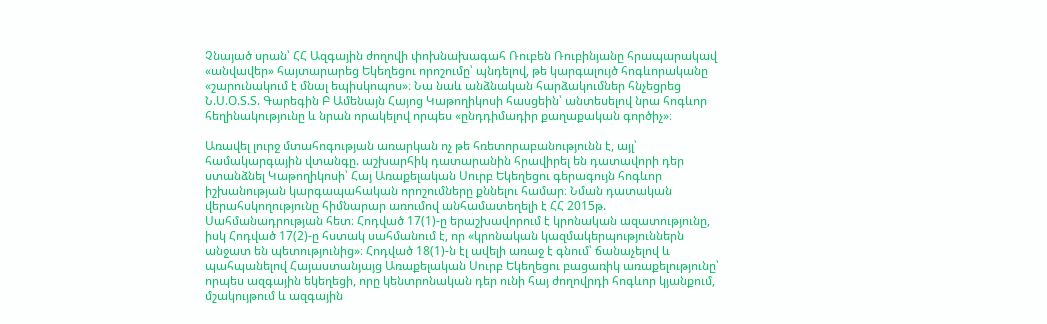Չնայած սրան՝ ՀՀ Ազգային ժողովի փոխնախագահ Ռուբեն Ռուբինյանը հրապարակավ «անվավեր» հայտարարեց Եկեղեցու որոշումը՝ պնդելով, թե կարգալույծ հոգևորականը «շարունակում է մնալ եպիսկոպոս»։ Նա նաև անձնական հարձակումներ հնչեցրեց Ն.Ս.Օ.Տ.Տ. Գարեգին Բ Ամենայն Հայոց Կաթողիկոսի հասցեին՝ անտեսելով նրա հոգևոր հեղինակությունը և նրան որակելով որպես «ընդդիմադիր քաղաքական գործիչ»։

Առավել լուրջ մտահոգության առարկան ոչ թե հռետորաբանությունն է, այլ՝ համակարգային վտանգը. աշխարհիկ դատարանին հրավիրել են դատավորի դեր ստանձնել Կաթողիկոսի՝ Հայ Առաքելական Սուրբ Եկեղեցու գերագույն հոգևոր իշխանության կարգապահական որոշումները քննելու համար։ Նման դատական վերահսկողությունը հիմնարար առումով անհամատեղելի է ՀՀ 2015թ. Սահմանադրության հետ։ Հոդված 17(1)-ը երաշխավորում է կրոնական ազատությունը, իսկ Հոդված 17(2)-ը հստակ սահմանում է, որ «կրոնական կազմակերպություններն անջատ են պետությունից»։ Հոդված 18(1)-ն էլ ավելի առաջ է գնում՝ ճանաչելով և պահպանելով Հայաստանյայց Առաքելական Սուրբ Եկեղեցու բացառիկ առաքելությունը՝ որպես ազգային եկեղեցի, որը կենտրոնական դեր ունի հայ ժողովրդի հոգևոր կյանքում, մշակույթում և ազգային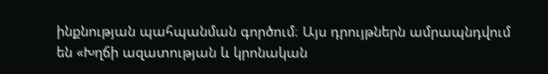ինքնության պահպանման գործում։ Այս դրույթներն ամրապնդվում են «Խղճի ազատության և կրոնական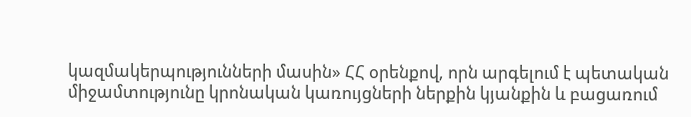կազմակերպությունների մասին» ՀՀ օրենքով, որն արգելում է պետական միջամտությունը կրոնական կառույցների ներքին կյանքին և բացառում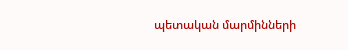պետական մարմինների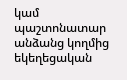կամ պաշտոնատար անձանց կողմից եկեղեցական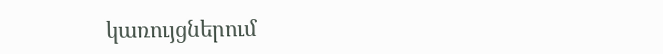կառույցներում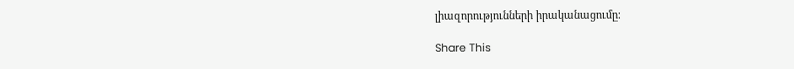լիազորությունների իրականացումը։

Share This